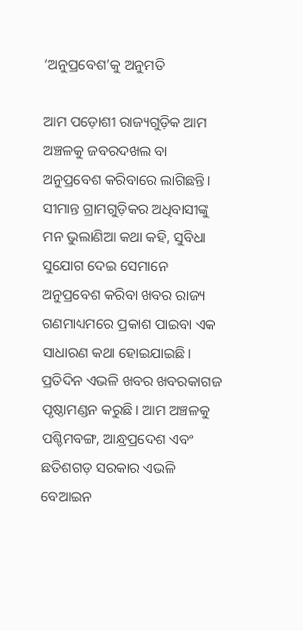‘ଅନୁପ୍ରବେଶ’କୁ ଅନୁମତି

ଆମ ପଡ଼ୋଶୀ ରାଜ୍ୟଗୁଡ଼ିକ ଆମ ଅଞ୍ଚଳକୁ ଜବରଦଖଲ ବା ଅନୁପ୍ରବେଶ କରିବାରେ ଲାଗିଛନ୍ତି। ସୀମାନ୍ତ ଗ୍ରାମଗୁଡ଼ିକର ଅଧିବାସୀଙ୍କୁ ମନ ଭୁଲାଣିଆ କଥା କହି, ସୁବିଧା ସୁଯୋଗ ଦେଇ ସେମାନେ ଅନୁପ୍ରବେଶ କରିବା ଖବର ରାଜ୍ୟ ଗଣମାଧ୍ୟମରେ ପ୍ରକାଶ ପାଇବା ଏକ ସାଧାରଣ କଥା ହୋଇଯାଇଛି। ପ୍ରତିଦିନ ଏଭଳି ଖବର ଖବରକାଗଜ ପୃଷ୍ଠାମଣ୍ଡନ କରୁଛି। ଆମ ଅଞ୍ଚଳକୁ ପଶ୍ଚିମବଙ୍ଗ, ଆନ୍ଧ୍ରପ୍ରଦେଶ ଏବଂ ଛତିଶଗଡ଼ ସରକାର ଏଭଳି ବେଆଇନ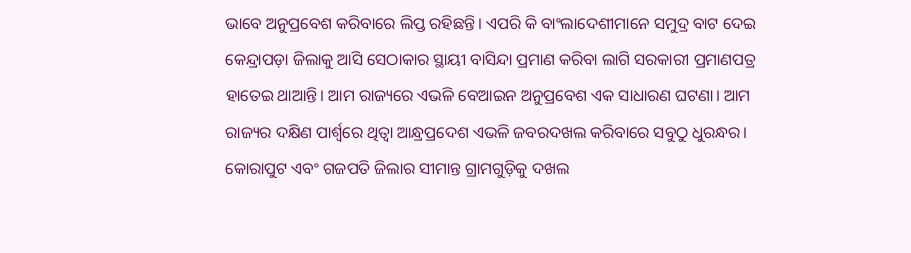ଭାବେ ଅନୁପ୍ରବେଶ କରିବାରେ ଲିପ୍ତ ରହିଛନ୍ତି। ଏପରି କି ବାଂଲାଦେଶୀମାନେ ସମୁଦ୍ର ବାଟ ଦେଇ କେନ୍ଦ୍ରାପଡ଼ା ଜିଲାକୁ ଆସି ସେଠାକାର ସ୍ଥାୟୀ ବାସିନ୍ଦା ପ୍ରମାଣ କରିବା ଲାଗି ସରକାରୀ ପ୍ରମାଣପତ୍ର ହାତେଇ ଥାଆନ୍ତି। ଆମ ରାଜ୍ୟରେ ଏଭଳି ବେଆଇନ ଅନୁପ୍ରବେଶ ଏକ ସାଧାରଣ ଘଟଣା। ଆମ ରାଜ୍ୟର ଦକ୍ଷିଣ ପାର୍ଶ୍ୱରେ ଥିତ୍ବା ଆନ୍ଧ୍ରପ୍ରଦେଶ ଏଭଳି ଜବରଦଖଲ କରିବାରେ ସବୁଠୁ ଧୁରନ୍ଧର। କୋରାପୁଟ ଏବଂ ଗଜପତି ଜିଲାର ସୀମାନ୍ତ ଗ୍ରାମଗୁଡ଼ିକୁ ଦଖଲ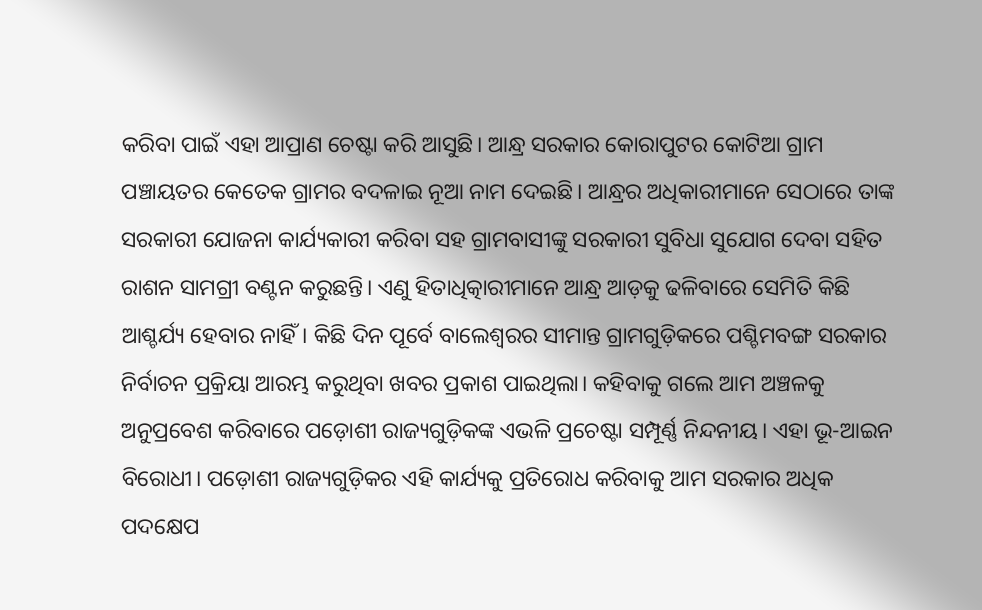କରିବା ପାଇଁ ଏହା ଆପ୍ରାଣ ଚେଷ୍ଟା କରି ଆସୁଛି। ଆନ୍ଧ୍ର ସରକାର କୋରାପୁଟର କୋଟିଆ ଗ୍ରାମ ପଞ୍ଚାୟତର କେତେକ ଗ୍ରାମର ବଦଳାଇ ନୂଆ ନାମ ଦେଇଛି। ଆନ୍ଧ୍ରର ଅଧିକାରୀମାନେ ସେଠାରେ ତାଙ୍କ ସରକାରୀ ଯୋଜନା କାର୍ଯ୍ୟକାରୀ କରିବା ସହ ଗ୍ରାମବାସୀଙ୍କୁ ସରକାରୀ ସୁବିଧା ସୁଯୋଗ ଦେବା ସହିତ ରାଶନ ସାମଗ୍ରୀ ବଣ୍ଟନ କରୁଛନ୍ତି। ଏଣୁ ହିତାଧିତ୍କାରୀମାନେ ଆନ୍ଧ୍ର ଆଡ଼କୁ ଢଳିବାରେ ସେମିତି କିଛି ଆଶ୍ଚର୍ଯ୍ୟ ହେବାର ନାହିଁ। କିଛି ଦିନ ପୂର୍ବେ ବାଲେଶ୍ୱରର ସୀମାନ୍ତ ଗ୍ରାମଗୁଡ଼ିକରେ ପଶ୍ଚିମବଙ୍ଗ ସରକାର ନିର୍ବାଚନ ପ୍ରକ୍ରିୟା ଆରମ୍ଭ କରୁଥିବା ଖବର ପ୍ରକାଶ ପାଇଥିଲା। କହିବାକୁ ଗଲେ ଆମ ଅଞ୍ଚଳକୁ ଅନୁପ୍ରବେଶ କରିବାରେ ପଡ଼ୋଶୀ ରାଜ୍ୟଗୁଡ଼ିକଙ୍କ ଏଭଳି ପ୍ରଚେଷ୍ଟା ସମ୍ପୂର୍ଣ୍ଣ ନିନ୍ଦନୀୟ। ଏହା ଭୂ-ଆଇନ ବିରୋଧୀ। ପଡ଼ୋଶୀ ରାଜ୍ୟଗୁଡ଼ିକର ଏହି କାର୍ଯ୍ୟକୁ ପ୍ରତିରୋଧ କରିବାକୁ ଆମ ସରକାର ଅଧିକ ପଦକ୍ଷେପ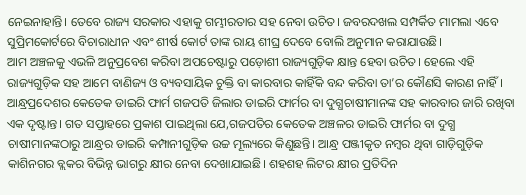ନେଇନାହାନ୍ତି। ତେବେ ରାଜ୍ୟ ସରକାର ଏହାକୁ ଗମ୍ଭୀରତାର ସହ ନେବା ଉଚିତ। ଜବରଦଖଲ ସମ୍ପର୍କିତ ମାମଲା ଏବେ ସୁପ୍ରିମକୋର୍ଟରେ ବିଚାରାଧୀନ ଏବଂ ଶୀର୍ଷ କୋର୍ଟ ତାଙ୍କ ରାୟ ଶୀଘ୍ର ଦେବେ ବୋଲି ଅନୁମାନ କରାଯାଉଛି।
ଆମ ଅଞ୍ଚଳକୁ ଏଭଳି ଅନୁପ୍ରବେଶ କରିବା ଅପଚେଷ୍ଟାରୁ ପଡ଼ୋଶୀ ରାଜ୍ୟଗୁଡ଼ିକ କ୍ଷାନ୍ତ ହେବା ଉଚିତ। ହେଲେ ଏହି ରାଜ୍ୟଗୁଡ଼ିକ ସହ ଆମେ ବାଣିଜ୍ୟ ଓ ବ୍ୟବସାୟିକ ଚୁକ୍ତି ବା କାରବାର କାହିଁକି ବନ୍ଦ କରିବା ତା’ର କୌଣସି କାରଣ ନାହିଁ । ଆନ୍ଧ୍ରପ୍ରଦେଶର କେତେକ ଡାଇରି ଫାର୍ମ ଗଜପତି ଜିଲାର ଡାଇରି ଫାର୍ମର ବା ଦୁଗ୍ଧଚାଷୀମାନଙ୍କ ସହ କାରବାର ଜାରି ରଖିବା ଏକ ଦୃଷ୍ଟାନ୍ତ। ଗତ ସପ୍ତାହରେ ପ୍ରକାଶ ପାଇଥିଲା ଯେ,ଗଜପତିର କେତେକ ଅଞ୍ଚଳର ଡାଇରି ଫାର୍ମର ବା ଦୁଗ୍ଧ ଚାଷୀମାନଙ୍କଠାରୁ ଆନ୍ଧ୍ରର ଡାଇରି କମ୍ପାନୀଗୁଡ଼ିକ ଉଚ୍ଚ ମୂଲ୍ୟରେ କିଣୁଛନ୍ତି। ଆନ୍ଧ୍ର ପଞ୍ଜୀକୃତ ନମ୍ବର ଥିବା ଗାଡ଼ିଗୁଡ଼ିକ କାଶିନଗର ବ୍ଲକର ବିଭିନ୍ନ ଭାଗରୁ କ୍ଷୀର ନେବା ଦେଖାଯାଇଛି। ଶହଶହ ଲିଟର କ୍ଷୀର ପ୍ରତିଦିନ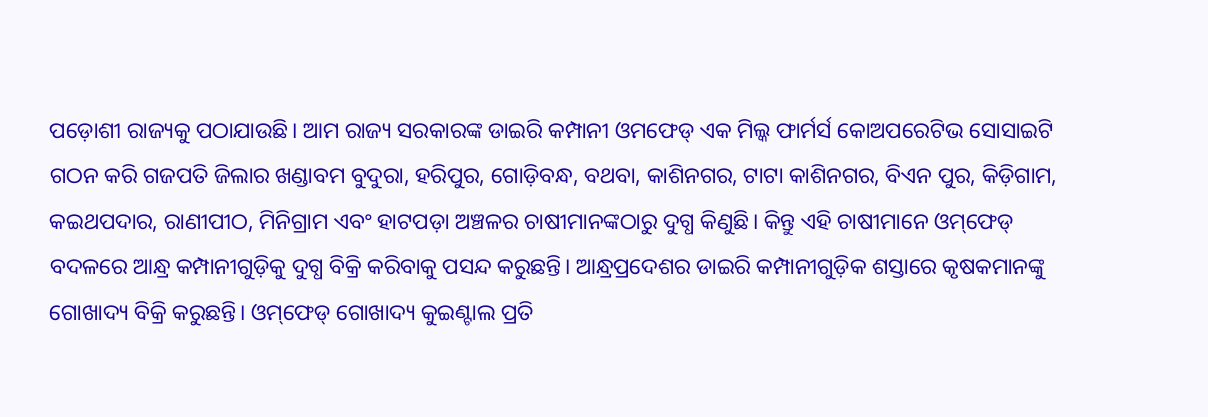ପଡ଼ୋଶୀ ରାଜ୍ୟକୁ ପଠାଯାଉଛି। ଆମ ରାଜ୍ୟ ସରକାରଙ୍କ ଡାଇରି କମ୍ପାନୀ ଓମଫେଡ୍‌ ଏକ ମିଲ୍କ ଫାର୍ମର୍ସ କୋଅପରେଟିଭ ସୋସାଇଟି ଗଠନ କରି ଗଜପତି ଜିଲାର ଖଣ୍ଡାବମ ବୁଦୁରା, ହରିପୁର, ଗୋଡ଼ିବନ୍ଧ, ବଥବା, କାଶିନଗର, ଟାଟା କାଶିନଗର, ବିଏନ ପୁର, କିଡ଼ିଗାମ, କଇଥପଦାର, ରାଣୀପୀଠ, ମିନିଗ୍ରାମ ଏବଂ ହାଟପଡ଼ା ଅଞ୍ଚଳର ଚାଷୀମାନଙ୍କଠାରୁ ଦୁଗ୍ଧ କିଣୁଛି। କିନ୍ତୁ ଏହି ଚାଷୀମାନେ ଓମ୍‌ଫେଡ୍‌ ବଦଳରେ ଆନ୍ଧ୍ର କମ୍ପାନୀଗୁଡ଼ିକୁ ଦୁଗ୍ଧ ବିକ୍ରି କରିବାକୁ ପସନ୍ଦ କରୁଛନ୍ତି। ଆନ୍ଧ୍ରପ୍ରଦେଶର ଡାଇରି କମ୍ପାନୀଗୁଡ଼ିକ ଶସ୍ତାରେ କୃଷକମାନଙ୍କୁ ଗୋଖାଦ୍ୟ ବିକ୍ରି କରୁଛନ୍ତି। ଓମ୍‌ଫେଡ୍‌ ଗୋଖାଦ୍ୟ କୁଇଣ୍ଟାଲ ପ୍ରତି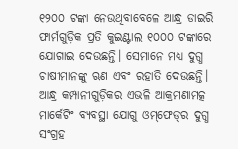୧୨୦୦ ଟଙ୍କା ନେଉଥିବାବେଳେ ଆନ୍ଧ୍ର ଡାଇରି ଫାର୍ମଗୁଡ଼ିକ ପ୍ରତି କୁଇଣ୍ଟାଲ ୧୦୦୦ ଟଙ୍କାରେ ଯୋଗାଇ ଦେଉଛନ୍ତି। ସେମାନେ ମଧ୍ୟ ଦୁଗ୍ଧ ଚାଷୀମାନଙ୍କୁ ଋଣ ଏବଂ ରହାତି ଦେଉଛନ୍ତି। ଆନ୍ଧ୍ର କମ୍ପାନୀଗୁଡ଼ିକର ଏଭଳି ଆକ୍ରମଣାମତ୍କ ମାର୍କେଟିଂ ବ୍ୟବସ୍ଥା ଯୋଗୁ ଓମ୍‌ଫେଡ୍‌ର ଦୁଗ୍ଧ ସଂଗ୍ରହ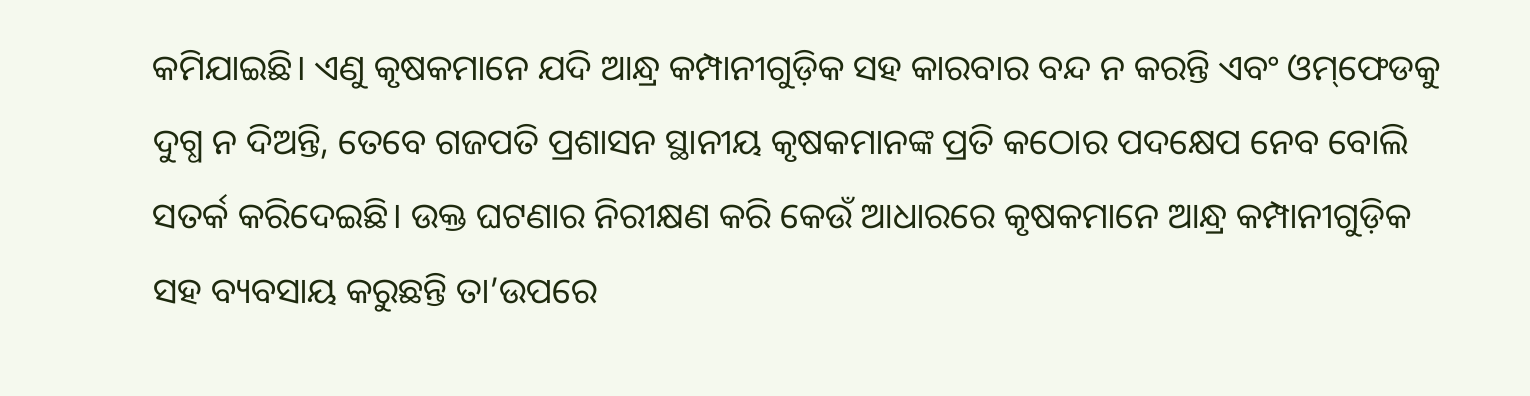କମିଯାଇଛି। ଏଣୁ କୃଷକମାନେ ଯଦି ଆନ୍ଧ୍ର କମ୍ପାନୀଗୁଡ଼ିକ ସହ କାରବାର ବନ୍ଦ ନ କରନ୍ତି ଏବଂ ଓମ୍‌ଫେଡକୁ ଦୁଗ୍ଧ ନ ଦିଅନ୍ତି, ତେବେ ଗଜପତି ପ୍ରଶାସନ ସ୍ଥାନୀୟ କୃଷକମାନଙ୍କ ପ୍ରତି କଠୋର ପଦକ୍ଷେପ ନେବ ବୋଲି ସତର୍କ କରିଦେଇଛି। ଉକ୍ତ ଘଟଣାର ନିରୀକ୍ଷଣ କରି କେଉଁ ଆଧାରରେ କୃଷକମାନେ ଆନ୍ଧ୍ର କମ୍ପାନୀଗୁଡ଼ିକ ସହ ବ୍ୟବସାୟ କରୁଛନ୍ତି ତା’ଉପରେ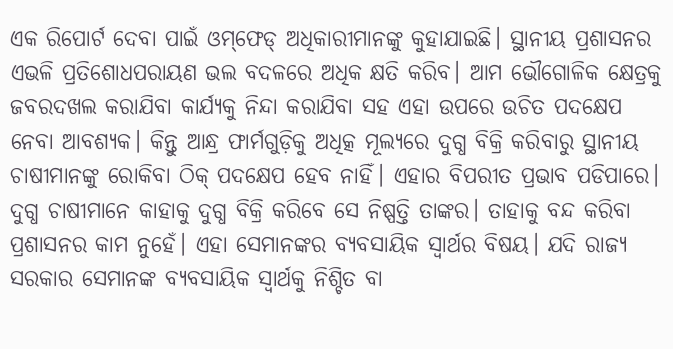ଏକ ରିପୋର୍ଟ ଦେବା ପାଇଁ ଓମ୍‌ଫେଡ୍‌ ଅଧିକାରୀମାନଙ୍କୁ କୁହାଯାଇଛି। ସ୍ଥାନୀୟ ପ୍ରଶାସନର ଏଭଳି ପ୍ରତିଶୋଧପରାୟଣ ଭଲ ବଦଳରେ ଅଧିକ କ୍ଷତି କରିବ। ଆମ ଭୌଗୋଳିକ କ୍ଷେତ୍ରକୁ ଜବରଦଖଲ କରାଯିବା କାର୍ଯ୍ୟକୁ ନିନ୍ଦା କରାଯିବା ସହ ଏହା ଉପରେ ଉଚିତ ପଦକ୍ଷେପ ନେବା ଆବଶ୍ୟକ। କିନ୍ତୁ ଆନ୍ଧ୍ର ଫାର୍ମଗୁଡ଼ିକୁ ଅଧିତ୍କ ମୂଲ୍ୟରେ ଦୁଗ୍ଧ ବିକ୍ରି କରିବାରୁ ସ୍ଥାନୀୟ ଚାଷୀମାନଙ୍କୁ ରୋକିବା ଠିକ୍‌ ପଦକ୍ଷେପ ହେବ ନାହିଁ। ଏହାର ବିପରୀତ ପ୍ରଭାବ ପଡିପାରେ। ଦୁଗ୍ଧ ଚାଷୀମାନେ କାହାକୁ ଦୁଗ୍ଧ ବିକ୍ରି କରିବେ ସେ ନିଷ୍ପତ୍ତି ତାଙ୍କର। ତାହାକୁ ବନ୍ଦ କରିବା ପ୍ରଶାସନର କାମ ନୁହେଁ। ଏହା ସେମାନଙ୍କର ବ୍ୟବସାୟିକ ସ୍ବାର୍ଥର ବିଷୟ। ଯଦି ରାଜ୍ୟ ସରକାର ସେମାନଙ୍କ ବ୍ୟବସାୟିକ ସ୍ବାର୍ଥକୁ ନିଶ୍ଚିତ ବା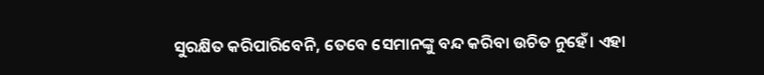ସୁରକ୍ଷିତ କରିପାରିବେନି, ତେବେ ସେମାନଙ୍କୁ ବନ୍ଦ କରିବା ଉଚିତ ନୁହେଁ। ଏହା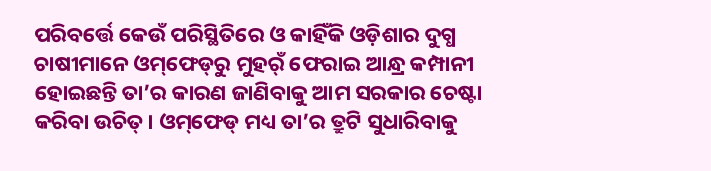ପରିବର୍ତ୍ତେ କେଉଁ ପରିସ୍ଥିତିରେ ଓ କାହିଁକି ଓଡ଼ିଶାର ଦୁଗ୍ଧ ଚାଷୀମାନେ ଓମ୍‌ଫେଡ୍‌ରୁ ମୁହର୍ଁ ଫେରାଇ ଆନ୍ଧ୍ର କମ୍ପାନୀ ହୋଇଛନ୍ତି ତା’ର କାରଣ ଜାଣିବାକୁ ଆମ ସରକାର ଚେଷ୍ଟା କରିବା ଉଚିତ୍‌। ଓମ୍‌ଫେଡ୍‌ ମଧ୍ୟ ତା’ର ତ୍ରୁଟି ସୁଧାରିବାକୁ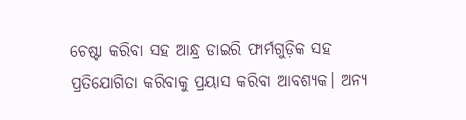ଚେଷ୍ଟା କରିବା ସହ ଆନ୍ଧ୍ର ଡାଇରି ଫାର୍ମଗୁଡ଼ିକ ସହ ପ୍ରତିଯୋଗିତା କରିବାକୁ ପ୍ରୟାସ କରିବା ଆବଶ୍ୟକ। ଅନ୍ୟ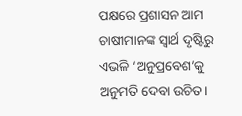ପକ୍ଷରେ ପ୍ରଶାସନ ଆମ ଚାଷୀମାନଙ୍କ ସ୍ବାର୍ଥ ଦୃଷ୍ଟିରୁ ଏଭଳି ‘ଅନୁପ୍ରବେଶ’କୁ ଅନୁମତି ଦେବା ଉଚିତ।